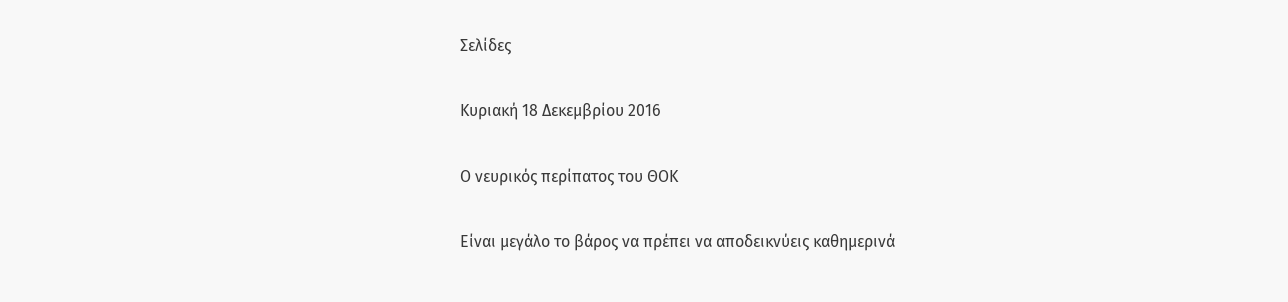Σελίδες

Κυριακή 18 Δεκεμβρίου 2016

Ο νευρικός περίπατος του ΘΟΚ

Είναι μεγάλο το βάρος να πρέπει να αποδεικνύεις καθημερινά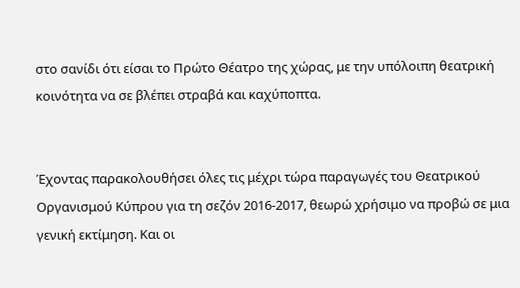στο σανίδι ότι είσαι το Πρώτο Θέατρο της χώρας, με την υπόλοιπη θεατρική κοινότητα να σε βλέπει στραβά και καχύποπτα.


Έχοντας παρακολουθήσει όλες τις μέχρι τώρα παραγωγές του Θεατρικού Οργανισμού Κύπρου για τη σεζόν 2016-2017, θεωρώ χρήσιμο να προβώ σε μια γενική εκτίμηση. Και οι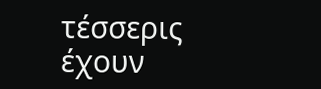τέσσερις έχουν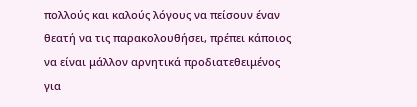πολλούς και καλούς λόγους να πείσουν έναν θεατή να τις παρακολουθήσει, πρέπει κάποιος να είναι μάλλον αρνητικά προδιατεθειμένος για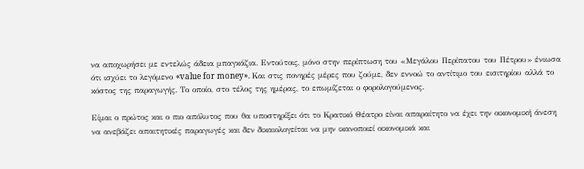να αποχωρήσει με εντελώς άδεια μπαγκάζια. Εντούτοις, μόνο στην περίπτωση του «Μεγάλου Περίπατου του Πέτρου» ένιωσα ότι ισχύει το λεγόμενο «value for money». Και στις πονηρές μέρες που ζούμε, δεν εννοώ το αντίτιμο του εισιτηρίου αλλά το κόστος της παραγωγής. Το οποίο, στο τέλος της ημέρας, το επωμίζεται ο φορολογούμενος.

Είμαι ο πρώτος και ο πιο απόλυτος που θα υποστηρίξει ότι το Κρατικό Θέατρο είναι απαραίτητο να έχει την οικονομική άνεση να ανεβάζει απαιτητικές παραγωγές και δεν δικαιολογείται να μην ικανοποιεί οικονομικά και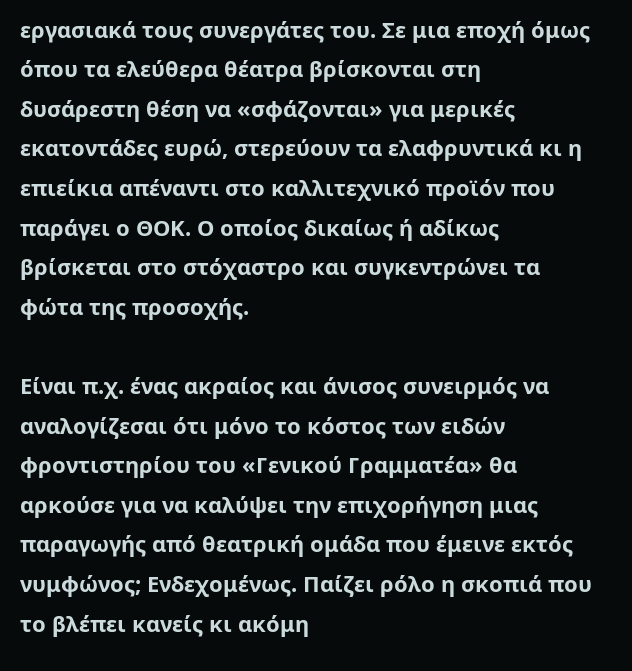εργασιακά τους συνεργάτες του. Σε μια εποχή όμως όπου τα ελεύθερα θέατρα βρίσκονται στη δυσάρεστη θέση να «σφάζονται» για μερικές εκατοντάδες ευρώ, στερεύουν τα ελαφρυντικά κι η επιείκια απέναντι στο καλλιτεχνικό προϊόν που παράγει ο ΘΟΚ. Ο οποίος δικαίως ή αδίκως βρίσκεται στο στόχαστρο και συγκεντρώνει τα φώτα της προσοχής.

Είναι π.χ. ένας ακραίος και άνισος συνειρμός να αναλογίζεσαι ότι μόνο το κόστος των ειδών φροντιστηρίου του «Γενικού Γραμματέα» θα αρκούσε για να καλύψει την επιχορήγηση μιας παραγωγής από θεατρική ομάδα που έμεινε εκτός νυμφώνος; Ενδεχομένως. Παίζει ρόλο η σκοπιά που το βλέπει κανείς κι ακόμη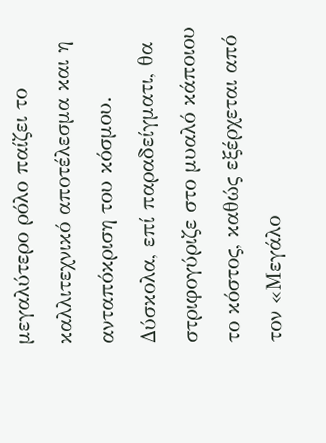μεγαλύτερο ρόλο παίζει το καλλιτεχνικό αποτέλεσμα και η ανταπόκριση του κόσμου. Δύσκολα, επί παραδείγματι, θα στριφογύριζε στο μυαλό κάποιου το κόστος, καθώς εξέρχεται από τον «Μεγάλο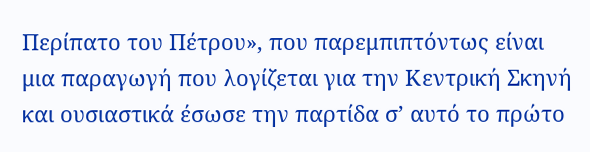Περίπατο του Πέτρου», που παρεμπιπτόντως είναι μια παραγωγή που λογίζεται για την Κεντρική Σκηνή και ουσιαστικά έσωσε την παρτίδα σ’ αυτό το πρώτο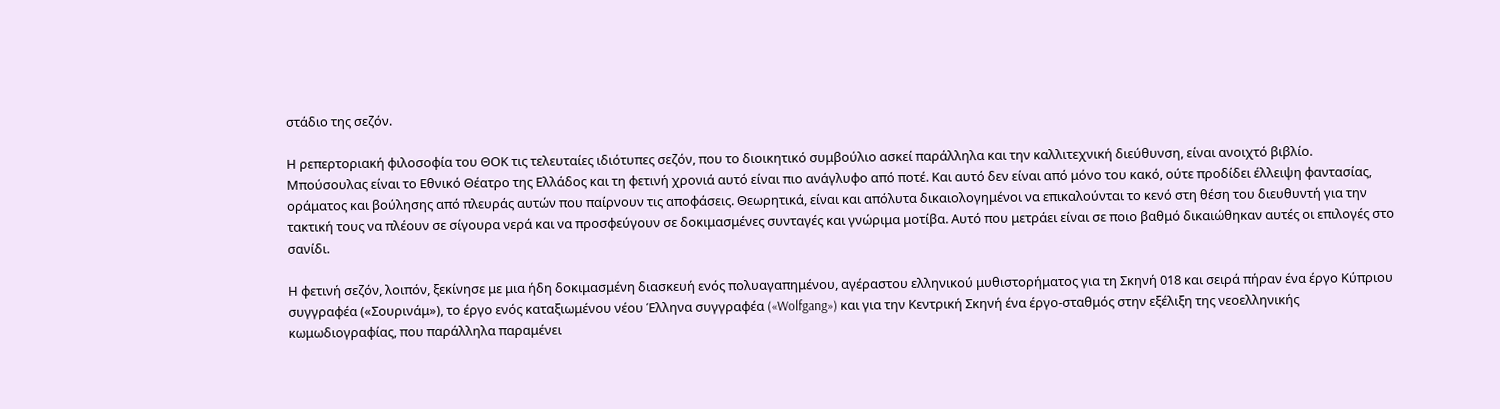στάδιο της σεζόν.

Η ρεπερτοριακή φιλοσοφία του ΘΟΚ τις τελευταίες ιδιότυπες σεζόν, που το διοικητικό συμβούλιο ασκεί παράλληλα και την καλλιτεχνική διεύθυνση, είναι ανοιχτό βιβλίο. Μπούσουλας είναι το Εθνικό Θέατρο της Ελλάδος και τη φετινή χρονιά αυτό είναι πιο ανάγλυφο από ποτέ. Και αυτό δεν είναι από μόνο του κακό, ούτε προδίδει έλλειψη φαντασίας, οράματος και βούλησης από πλευράς αυτών που παίρνουν τις αποφάσεις. Θεωρητικά, είναι και απόλυτα δικαιολογημένοι να επικαλούνται το κενό στη θέση του διευθυντή για την τακτική τους να πλέουν σε σίγουρα νερά και να προσφεύγουν σε δοκιμασμένες συνταγές και γνώριμα μοτίβα. Αυτό που μετράει είναι σε ποιο βαθμό δικαιώθηκαν αυτές οι επιλογές στο σανίδι.

Η φετινή σεζόν, λοιπόν, ξεκίνησε με μια ήδη δοκιμασμένη διασκευή ενός πολυαγαπημένου, αγέραστου ελληνικού μυθιστορήματος για τη Σκηνή 018 και σειρά πήραν ένα έργο Κύπριου συγγραφέα («Σουρινάμ»), το έργο ενός καταξιωμένου νέου Έλληνα συγγραφέα («Wolfgang») και για την Κεντρική Σκηνή ένα έργο-σταθμός στην εξέλιξη της νεοελληνικής κωμωδιογραφίας, που παράλληλα παραμένει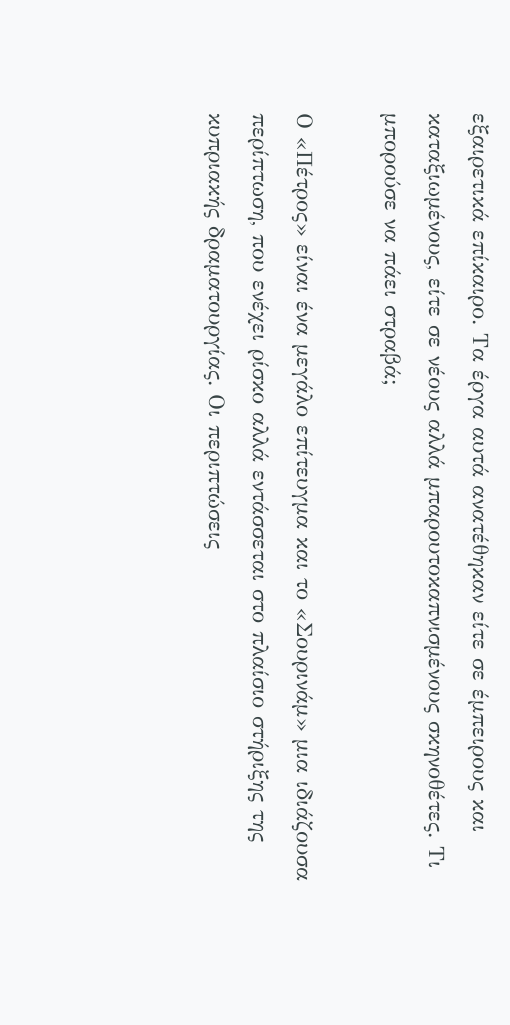εξαιρετικά επίκαιρο. Τα έργα αυτά ανατέθηκαν είτε σε έμπειρους και καταξιωμένους, είτε σε νέους αλλά μπαρουτοκαπνισμένους σκηνοθέτες. Τι μπορούσε να πάει στραβά;

Ο «Πέτρος» είναι ένα μεγάλο επίτευγμα και το «Σουρινάμ» μια ιδιάζουσα περίπτωση, που ενέχει ρίσκο αλλά εντάσσεται στο πλαίσιο στήριξης της κυπριακής δραματουργίας. Οι περιπτώσεις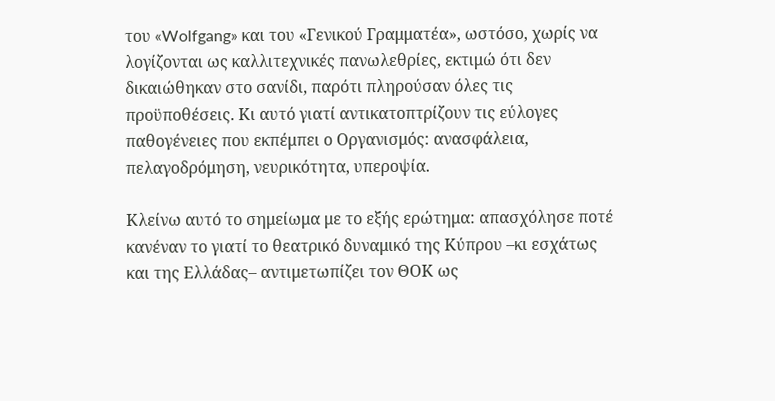του «Wolfgang» και του «Γενικού Γραμματέα», ωστόσο, χωρίς να λογίζονται ως καλλιτεχνικές πανωλεθρίες, εκτιμώ ότι δεν δικαιώθηκαν στο σανίδι, παρότι πληρούσαν όλες τις προϋποθέσεις. Κι αυτό γιατί αντικατοπτρίζουν τις εύλογες παθογένειες που εκπέμπει ο Οργανισμός: ανασφάλεια, πελαγοδρόμηση, νευρικότητα, υπεροψία.

Κλείνω αυτό το σημείωμα με το εξής ερώτημα: απασχόλησε ποτέ κανέναν το γιατί το θεατρικό δυναμικό της Κύπρου –κι εσχάτως και της Ελλάδας– αντιμετωπίζει τον ΘΟΚ ως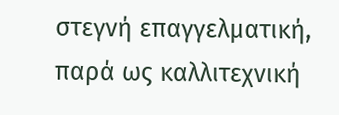στεγνή επαγγελματική, παρά ως καλλιτεχνική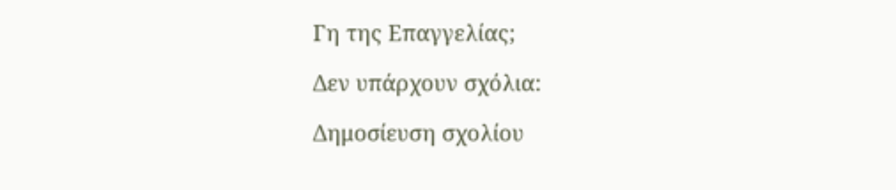Γη της Επαγγελίας;

Δεν υπάρχουν σχόλια:

Δημοσίευση σχολίου